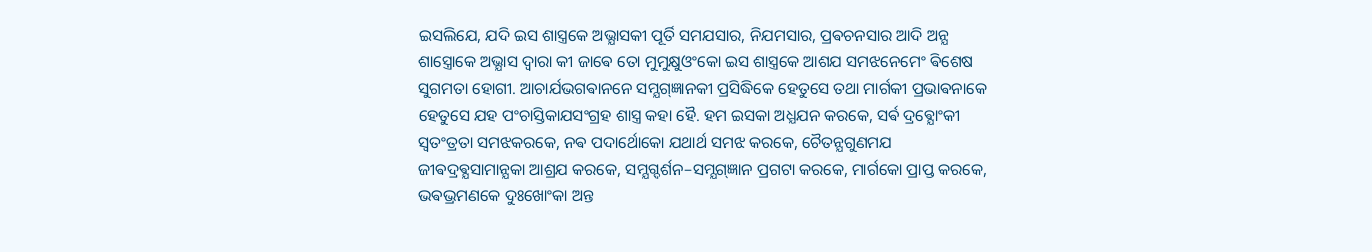ଇସଲିଯେ, ଯଦି ଇସ ଶାସ୍ତ୍ରକେ ଅଭ୍ଯାସକୀ ପୂର୍ତି ସମଯସାର, ନିଯମସାର, ପ୍ରଵଚନସାର ଆଦି ଅନ୍ଯ ଶାସ୍ତ୍ରୋକେ ଅଭ୍ଯାସ ଦ୍ଵାରା କୀ ଜାଵେ ତୋ ମୁମୁକ୍ଷୁଓଂକୋ ଇସ ଶାସ୍ତ୍ରକେ ଆଶଯ ସମଝନେମେଂ ଵିଶେଷ ସୁଗମତା ହୋଗୀ. ଆଚାର୍ଯଭଗଵାନନେ ସମ୍ଯଗ୍ଜ୍ଞାନକୀ ପ୍ରସିଦ୍ଧିକେ ହେତୁସେ ତଥା ମାର୍ଗକୀ ପ୍ରଭାଵନାକେ ହେତୁସେ ଯହ ପଂଚାସ୍ତିକାଯସଂଗ୍ରହ ଶାସ୍ତ୍ର କହା ହୈ. ହମ ଇସକା ଅଧ୍ଯଯନ କରକେ, ସର୍ଵ ଦ୍ରଵ୍ଯୋଂକୀ ସ୍ଵତଂତ୍ରତା ସମଝକରକେ, ନଵ ପଦାର୍ଥୋକୋ ଯଥାର୍ଥ ସମଝ କରକେ, ଚୈତନ୍ଯଗୁଣମଯ ଜୀଵଦ୍ରଵ୍ଯସାମାନ୍ଯକା ଆଶ୍ରଯ କରକେ, ସମ୍ଯଗ୍ଦର୍ଶନ–ସମ୍ଯଗ୍ଜ୍ଞାନ ପ୍ରଗଟା କରକେ, ମାର୍ଗକୋ ପ୍ରାପ୍ତ କରକେ, ଭଵଭ୍ରମଣକେ ଦୁଃଖୋଂକା ଅନ୍ତ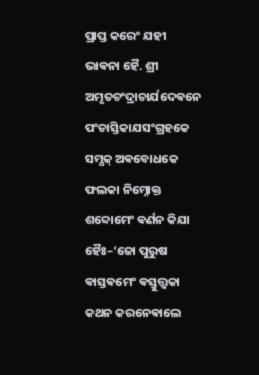ପ୍ରାପ୍ତ କରେଂ ଯହୀ ଭାଵନା ହୈ. ଶ୍ରୀ ଅମୃତଚଂଦ୍ରାଚାର୍ଯଦେଵନେ ପଂଚାସ୍ତିକାଯସଂଗ୍ରହକେ ସମ୍ଯକ୍ ଅଵବୋଧକେ ଫଲକା ନିମ୍ନୋକ୍ତ ଶବ୍ଦୋମେଂ ଵର୍ଣନ କିଯା ହୈଃ–‘ଜୋ ପୁରୁଷ ଵାସ୍ତଵମେଂ ଵସ୍ତୁତ୍ତ୍ଵକା କଥନ କରନେଵାଲେ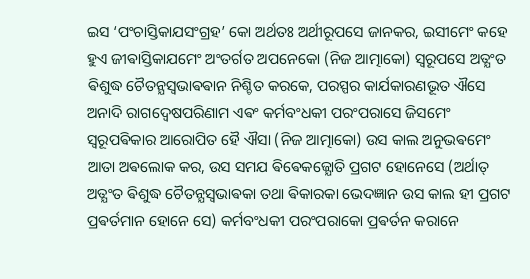ଇସ ‘ପଂଚାସ୍ତିକାଯସଂଗ୍ରହ’ କୋ ଅର୍ଥତଃ ଅର୍ଥୀରୂପସେ ଜାନକର, ଇସୀମେଂ କହେ ହୁଏ ଜୀଵାସ୍ତିକାଯମେଂ ଅଂତର୍ଗତ ଅପନେକୋ (ନିଜ ଆତ୍ମାକୋ) ସ୍ଵରୂପସେ ଅତ୍ଯଂତ ଵିଶୁଦ୍ଧ ଚୈତନ୍ଯସ୍ଵଭାଵଵାନ ନିଶ୍ଚିତ କରକେ, ପରସ୍ପର କାର୍ଯକାରଣଭୂତ ଐସେ ଅନାଦି ରାଗଦ୍ଵେଷପରିଣାମ ଏଵଂ କର୍ମବଂଧକୀ ପରଂପରାସେ ଜିସମେଂ ସ୍ଵରୂପଵିକାର ଆରୋପିତ ହୈ ଐସା (ନିଜ ଆତ୍ମାକୋ) ଉସ କାଲ ଅନୁଭଵମେଂ ଆତା ଅଵଲୋକ କର, ଉସ ସମଯ ଵିଵେକଜ୍ଯୋତି ପ୍ରଗଟ ହୋନେସେ (ଅର୍ଥାତ୍ ଅତ୍ଯଂତ ଵିଶୁଦ୍ଧ ଚୈତନ୍ଯସ୍ଵଭାଵକା ତଥା ଵିକାରକା ଭେଦଜ୍ଞାନ ଉସ କାଲ ହୀ ପ୍ରଗଟ ପ୍ରଵର୍ତମାନ ହୋନେ ସେ) କର୍ମବଂଧକୀ ପରଂପରାକୋ ପ୍ରଵର୍ତନ କରାନେ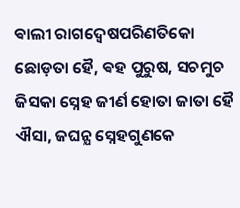ଵାଲୀ ରାଗଦ୍ଵେଷପରିଣତିକୋ ଛୋଡ଼ତା ହୈ, ଵହ ପୁରୁଷ, ସଚମୁଚ ଜିସକା ସ୍ନେହ ଜୀର୍ଣ ହୋତା ଜାତା ହୈ ଐସା, ଜଘନ୍ଯ ସ୍ନେହଗୁଣକେ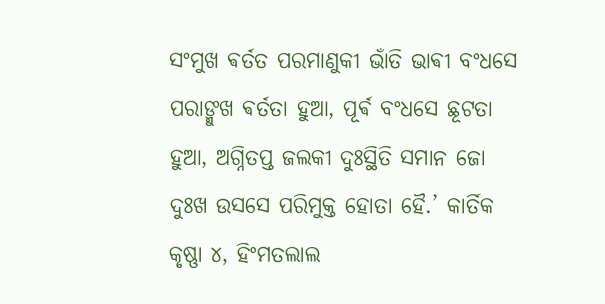ସଂମୁଖ ଵର୍ତତ ପରମାଣୁକୀ ଭାଁତି ଭାଵୀ ବଂଧସେ ପରାଙ୍ମୁଖ ଵର୍ତତା ହୁଆ, ପୂର୍ଵ ବଂଧସେ ଛୂଟତା ହୁଆ, ଅଗ୍ନିତପ୍ତ ଜଲକୀ ଦୁଃସ୍ଥିତି ସମାନ ଜୋ ଦୁଃଖ ଉସସେ ପରିମୁକ୍ତ ହୋତା ହୈ.’ କାର୍ତିକ କୃଷ୍ଣା ୪, ହିଂମତଲାଲ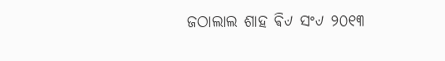ଜଠାଲାଲ ଶାହ ଵି୰ ସଂ୰ ୨୦୧୩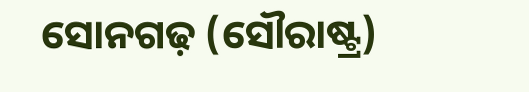ସୋନଗଢ଼ (ସୌରାଷ୍ଟ୍ର)